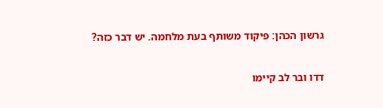גרשון הכהן: פיקוד משותף בעת מלחמה. יש דבר כזה?

דדו ובר לב קיימו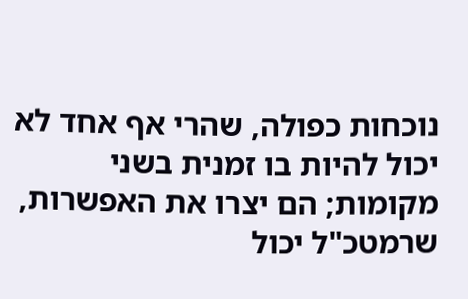נוכחות כפולה, שהרי אף אחד לא יכול להיות בו זמנית בשני מקומות; הם יצרו את האפשרות, שרמטכ"ל יכול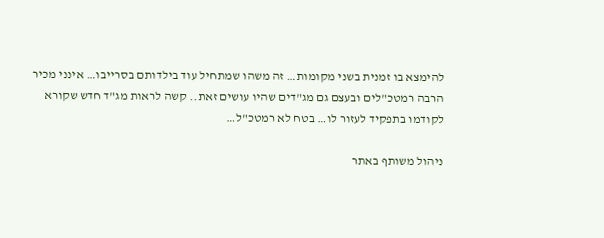להימצא בו זמנית בשני מקומות… זה משהו שמתחיל עוד בילדותם בסרייבו… אינני מכיר הרבה רמטכ"לים ובעצם גם מג"דים שהיו עושים זאת.. קשה לראות מג"ד חדש שקורא לקודמו בתפקיד לעזור לו… בטח לא רמטכ"ל…

ניהול משותף באתר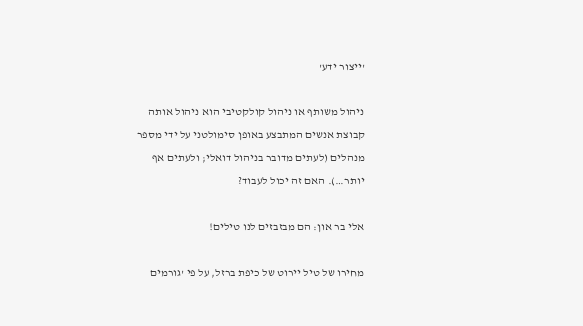'ייצור ידע'

ניהול משותף או ניהול קולקטיבי הוא ניהול אותה קבוצת אנשים המתבצע באופן סימולטני על ידי מספר מנהלים (לעתים מדובר בניהול דואלי; ולעתים אף יותר…). האם זה יכול לעבוד?

אלי בר און: הם מבזבזים לנו טילים!

מחירו של טיל יירוט של כיפת ברזל, על פי 'גורמים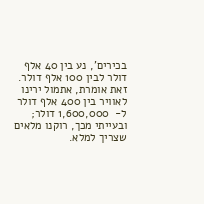בכירים', נע בין 40 אלף דולר לבין 100 אלף דולר. זאת אומרת, אתמול ירינו לאוויר בין 400 אלף דולר ל-  1,600,000 דולר; ובעייתי מכך, רוקנו מלאים שצריך למלא.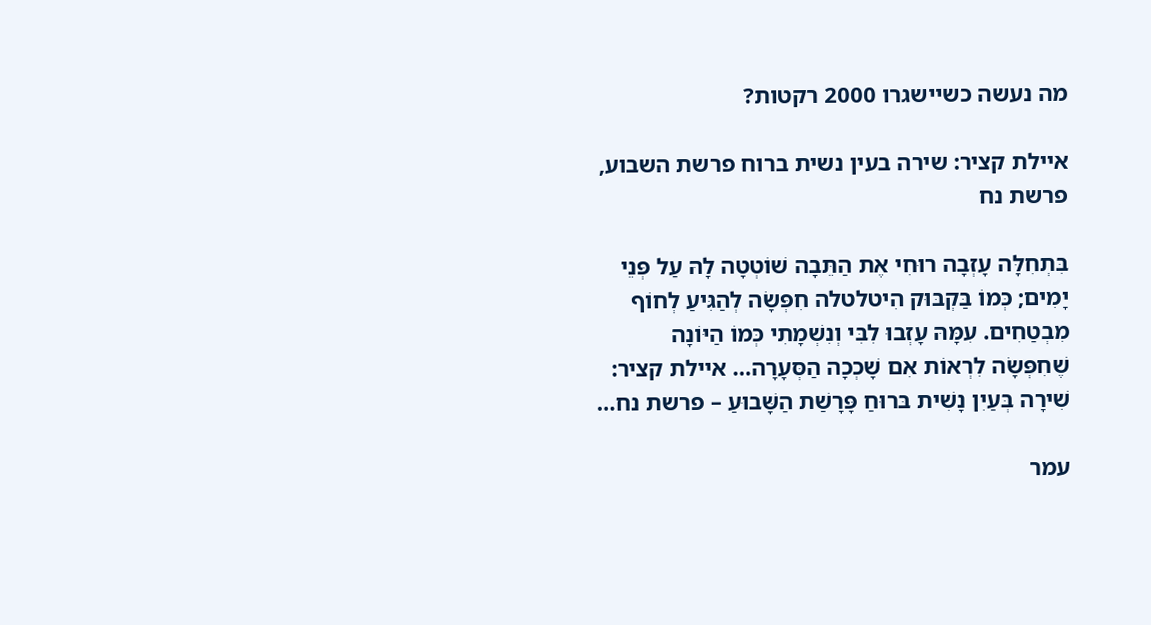מה נעשה כשיישגרו 2000 רקטות?

איילת קציר: שירה בעין נשית ברוח פרשת השבוע, פרשת נח

בִּתְחִלָּה עָזְבָה רוּחִי אֶת הַתֵּבָה שׁוֹטְטָה לָהּ עַל פְּנֵי יָמִים; כְּמוֹ בַּקְבּוּק הִיטלטלה חִפְּשָׂה לְהַגִּיעַ לְחוֹף מִבְטַחִים. עִמָּהּ עָזְבוּ לִבִּי וְנִשְׁמָתִי כְּמוֹ הַיּוֹנָה שֶׁחִפְּשָׂה לִרְאוֹת אִם שָׁכְכָה הַסְּעָרָה… איילת קציר: שִׁירָה בְּעַיִן נָשִׁית בּרוּחַ פָּרָשַׁת הַשָּׁבוּעַ – פרשת נח…

עמר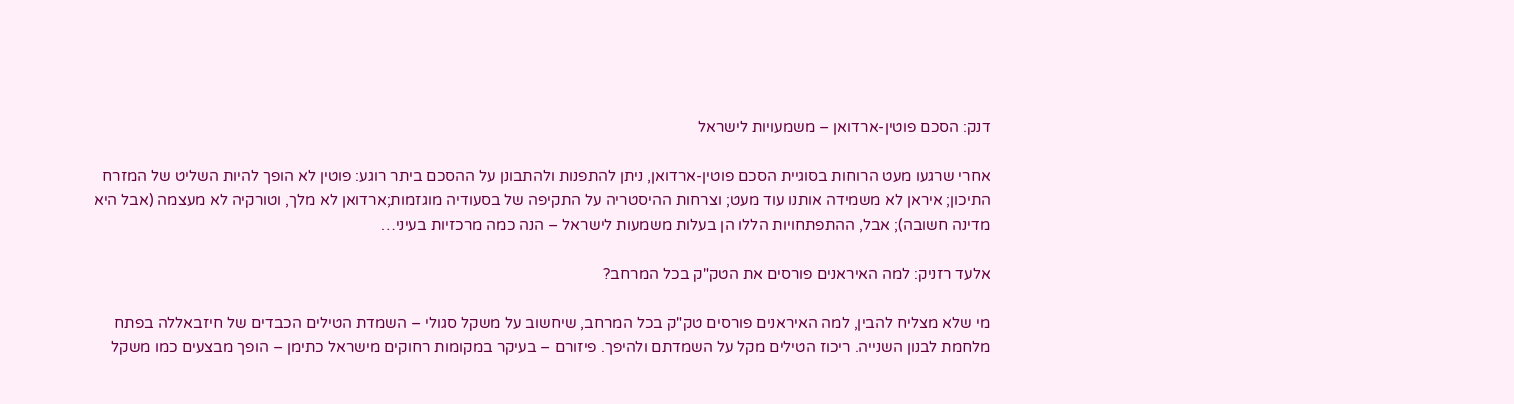דנק: הסכם פוטין-ארדואן – משמעויות לישראל

אחרי שרגעו מעט הרוחות בסוגיית הסכם פוטין-ארדואן, ניתן להתפנות ולהתבונן על ההסכם ביתר רוגע: פוטין לא הופך להיות השליט של המזרח התיכון; איראן לא משמידה אותנו עוד מעט; וצרחות ההיסטריה על התקיפה של בסעודיה מוגזמות;ארדואן לא מלך, וטורקיה לא מעצמה (אבל היא מדינה חשובה); אבל, ההתפתחויות הללו הן בעלות משמעות לישראל – הנה כמה מרכזיות בעיני…

אלעד רזניק: למה האיראנים פורסים את הטק"ק בכל המרחב?

מי שלא מצליח להבין, למה האיראנים פורסים טק"ק בכל המרחב, שיחשוב על משקל סגולי – השמדת הטילים הכבדים של חיזבאללה בפתח מלחמת לבנון השנייה. ריכוז הטילים מקל על השמדתם ולהיפך. פיזורם – בעיקר במקומות רחוקים מישראל כתימן – הופך מבצעים כמו משקל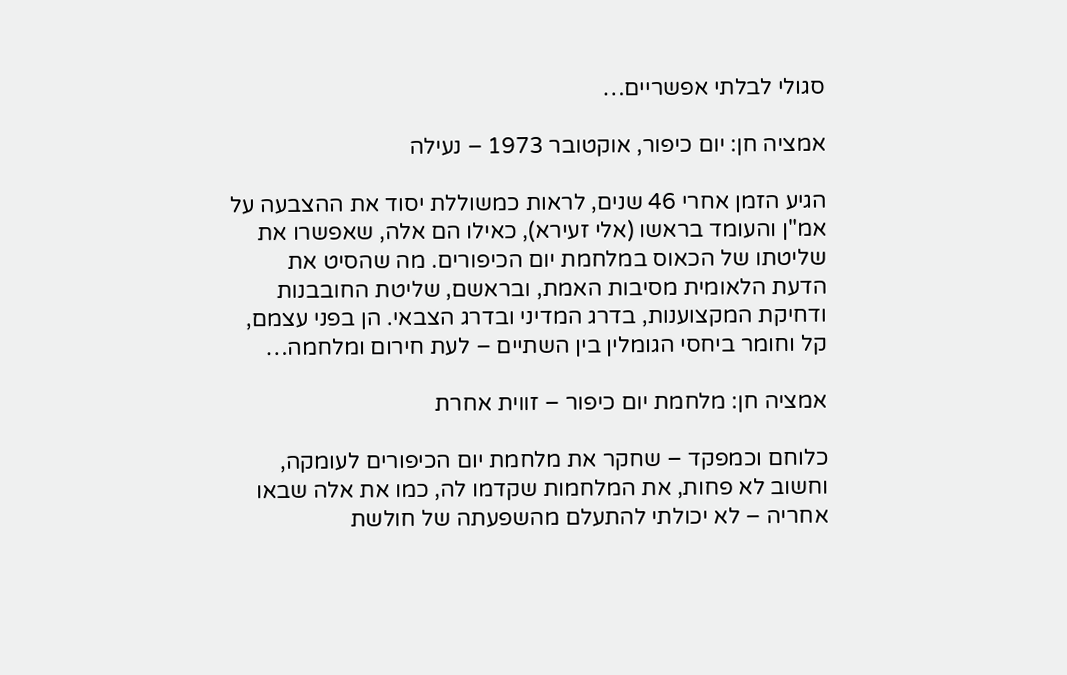סגולי לבלתי אפשריים…

אמציה חן: יום כיפור, אוקטובר 1973 – נעילה

הגיע הזמן אחרי 46 שנים, לראות כמשוללת יסוד את ההצבעה על אמ"ן והעומד בראשו (אלי זעירא), כאילו הם אלה, שאפשרו את שליטתו של הכאוס במלחמת יום הכיפורים. מה שהסיט את הדעת הלאומית מסיבות האמת, ובראשם, שליטת החובבנות ודחיקת המקצוענות, בדרג המדיני ובדרג הצבאי. הן בפני עצמם, קל וחומר ביחסי הגומלין בין השתיים – לעת חירום ומלחמה…

אמציה חן: מלחמת יום כיפור – זווית אחרת

כלוחם וכמפקד – שחקר את מלחמת יום הכיפורים לעומקה, וחשוב לא פחות, את המלחמות שקדמו לה, כמו את אלה שבאו אחריה – לא יכולתי להתעלם מהשפעתה של חולשת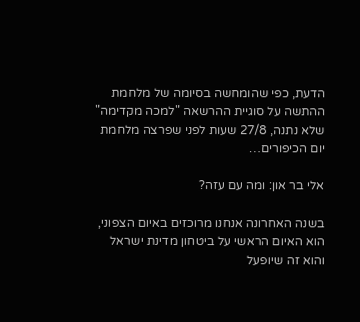הדעת, כפי שהומחשה בסיומה של מלחמת ההתשה על סוגיית ההרשאה "למכה מקדימה" שלא נתנה, 27/8 שעות לפני שפרצה מלחמת יום הכיפורים…

אלי בר און: ומה עם עזה?

בשנה האחרונה אנחנו מרוכזים באיום הצפוני, הוא האיום הראשי על ביטחון מדינת ישראל והוא זה שיופעל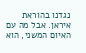נגדנו בהוראת איראן. אבל מה עם האיום המשני, הוא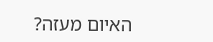האיום מעזה?